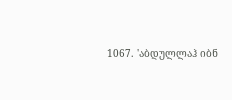1067. 'აბდულლაჰ იბნ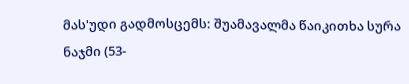მას'უდი გადმოსცემს: შუამავალმა წაიკითხა სურა ნაჯმი (53-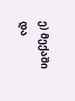ე) მექაში
და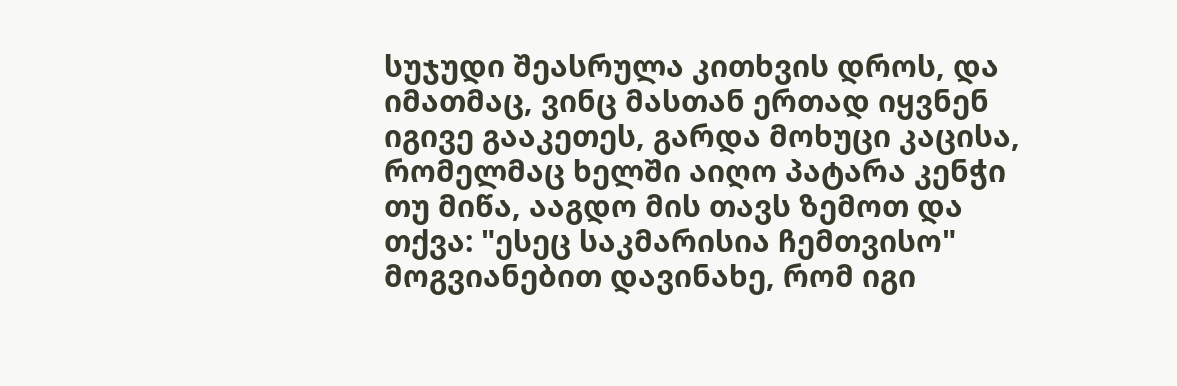სუჯუდი შეასრულა კითხვის დროს, და იმათმაც, ვინც მასთან ერთად იყვნენ იგივე გააკეთეს, გარდა მოხუცი კაცისა, რომელმაც ხელში აიღო პატარა კენჭი თუ მიწა, ააგდო მის თავს ზემოთ და თქვა: "ესეც საკმარისია ჩემთვისო" მოგვიანებით დავინახე, რომ იგი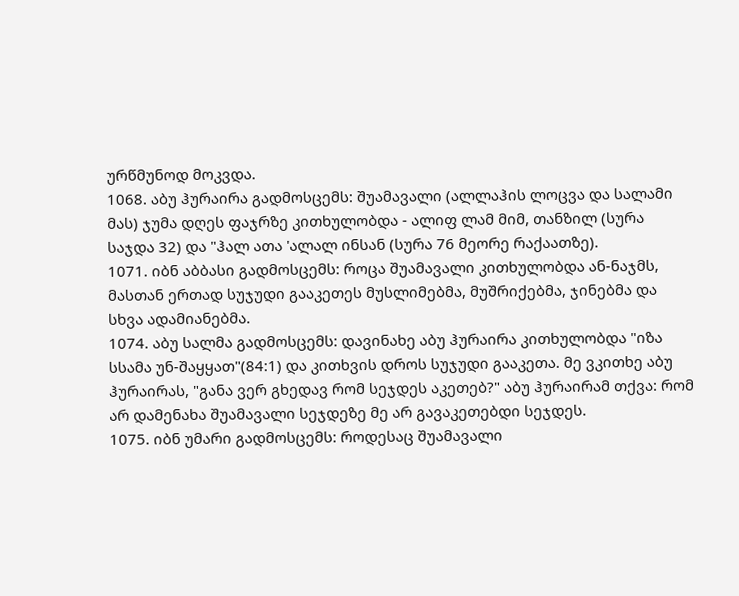ურწმუნოდ მოკვდა.
1068. აბუ ჰურაირა გადმოსცემს: შუამავალი (ალლაჰის ლოცვა და სალამი მას) ჯუმა დღეს ფაჯრზე კითხულობდა - ალიფ ლამ მიმ, თანზილ (სურა საჯდა 32) და "ჰალ ათა 'ალალ ინსან (სურა 76 მეორე რაქაათზე).
1071. იბნ აბბასი გადმოსცემს: როცა შუამავალი კითხულობდა ან-ნაჯმს, მასთან ერთად სუჯუდი გააკეთეს მუსლიმებმა, მუშრიქებმა, ჯინებმა და სხვა ადამიანებმა.
1074. აბუ სალმა გადმოსცემს: დავინახე აბუ ჰურაირა კითხულობდა "იზა სსამა უნ-შაყყათ"(84:1) და კითხვის დროს სუჯუდი გააკეთა. მე ვკითხე აბუ ჰურაირას, "განა ვერ გხედავ რომ სეჯდეს აკეთებ?" აბუ ჰურაირამ თქვა: რომ არ დამენახა შუამავალი სეჯდეზე მე არ გავაკეთებდი სეჯდეს.
1075. იბნ უმარი გადმოსცემს: როდესაც შუამავალი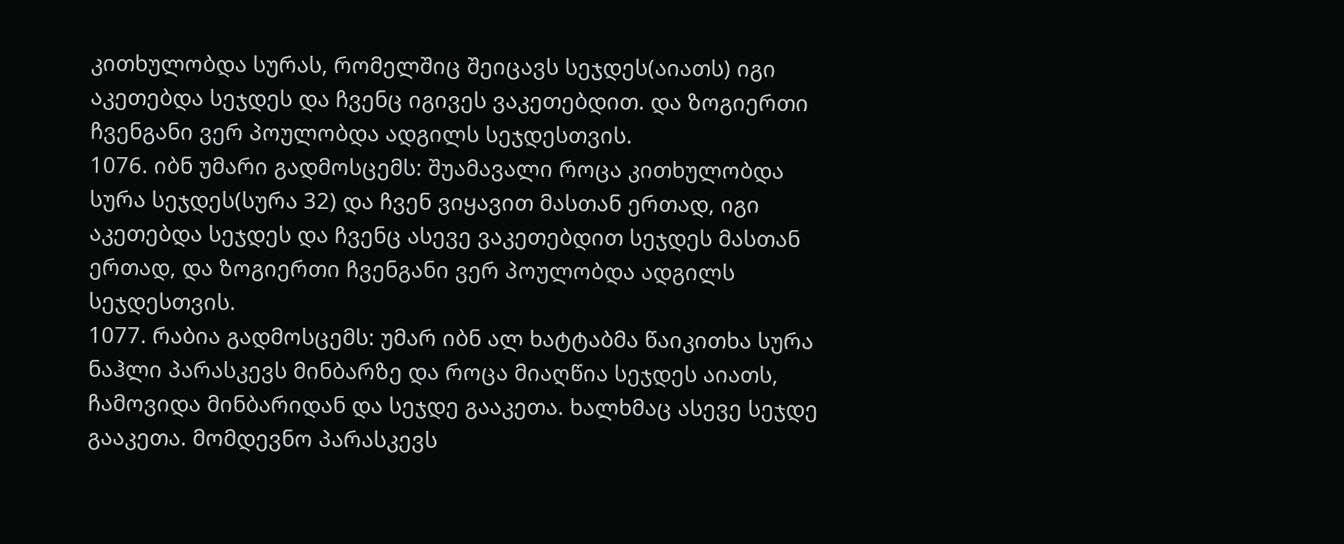კითხულობდა სურას, რომელშიც შეიცავს სეჯდეს(აიათს) იგი აკეთებდა სეჯდეს და ჩვენც იგივეს ვაკეთებდით. და ზოგიერთი ჩვენგანი ვერ პოულობდა ადგილს სეჯდესთვის.
1076. იბნ უმარი გადმოსცემს: შუამავალი როცა კითხულობდა სურა სეჯდეს(სურა 32) და ჩვენ ვიყავით მასთან ერთად, იგი აკეთებდა სეჯდეს და ჩვენც ასევე ვაკეთებდით სეჯდეს მასთან ერთად, და ზოგიერთი ჩვენგანი ვერ პოულობდა ადგილს სეჯდესთვის.
1077. რაბია გადმოსცემს: უმარ იბნ ალ ხატტაბმა წაიკითხა სურა ნაჰლი პარასკევს მინბარზე და როცა მიაღწია სეჯდეს აიათს, ჩამოვიდა მინბარიდან და სეჯდე გააკეთა. ხალხმაც ასევე სეჯდე გააკეთა. მომდევნო პარასკევს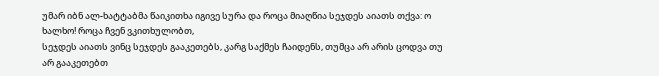უმარ იბნ ალ-ხატტაბმა წაიკითხა იგივე სურა და როცა მიაღწია სეჯდეს აიათს თქვა: ო ხალხო! როცა ჩვენ ვკითხულობთ,
სეჯდეს აიათს ვინც სეჯდეს გააკეთებს, კარგ საქმეს ჩაიდენს, თუმცა არ არის ცოდვა თუ არ გააკეთებთ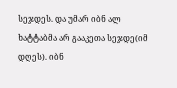სეჯდეს. და უმარ იბნ ალ ხატტაბმა არ გააკეთა სეჯდე(იმ დღეს). იბნ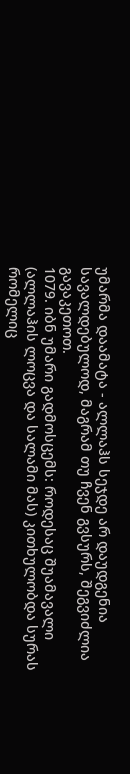უმარმა დაამატა - ალლაჰს სეჯდე არ დაუდგენია სავალდებულოდ, მაგრამ თუ ჩვენ გვსურს, შეგვიძლია გავაკეთოთ.
1079. იბნ უმარი გადმოსცემს: როდესაც შუამავალი (ალლაჰის ლოცვა და სალამი მას) კითხულობდა სურას რომელიც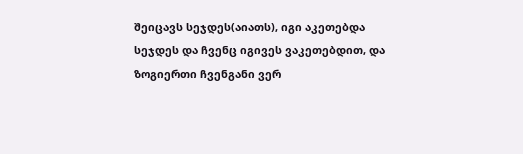შეიცავს სეჯდეს(აიათს), იგი აკეთებდა სეჯდეს და ჩვენც იგივეს ვაკეთებდით, და ზოგიერთი ჩვენგანი ვერ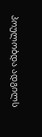პოულობდა ადგილს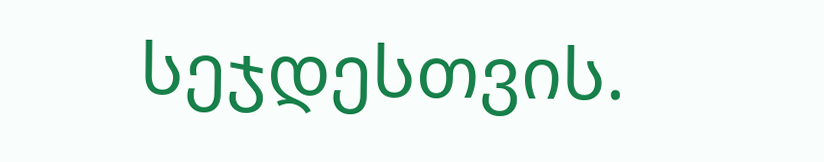სეჯდესთვის.